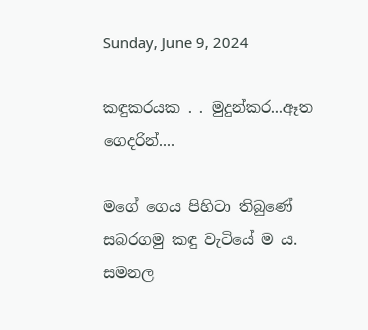Sunday, June 9, 2024

කඳුකරයක . . මුදුන්කර...ඈත ගෙදරින්....

මගේ ගෙය පිහිටා තිබුණේ සබරගමු කඳු වැටියේ ම ය. සමනල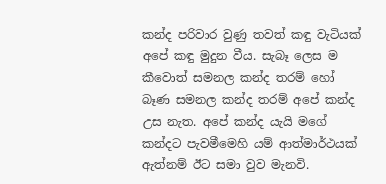කන්ද පරිවාර වුණු තවත් කඳු වැටියක් අපේ කඳු මුදුන වීය. සැබෑ ලෙස ම කීවොත් සමනල කන්ද තරම් හෝ බෑණ සමනල කන්ද තරම් අපේ කන්ද උස නැත. අපේ කන්ද යැයි මගේ කන්දට පැවමීමෙහි යම් ආත්මාර්ථයක් ඇත්නම් ඊට සමා වුව මැනවි.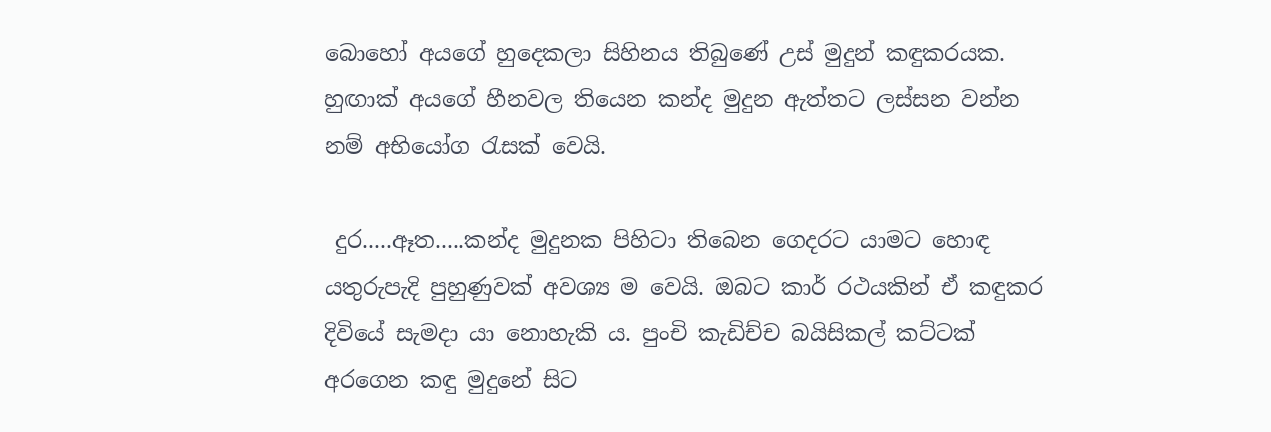බොහෝ අයගේ හුදෙකලා සිහිනය තිබුණේ උස් මුදුන් කඳුකරයක. හුඟාක් අයගේ හීනවල තියෙන කන්ද මුදුන ඇත්තට ලස්සන වන්න නම් අභියෝග රැසක් වෙයි.

 දුර.....ඈත.....කන්ද මුදුනක පිහිටා තිබෙන ගෙදරට යාමට හොඳ යතුරුපැදි පුහුණුවක් අවශ්‍ය ම වෙයි. ඔබට කාර් රථයකින් ඒ කඳුකර දිවියේ සැමදා යා නොහැකි ය. පුංචි කැඩිච්ච බයිසිකල් කට්ටක් අරගෙන කඳු මුදුනේ සිට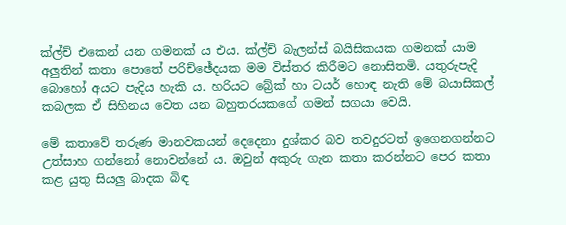ක්ල්ච් එකෙන් යන ගමනක් ය එය. ක්ල්ච් බැලන්ස් බයිසිකයක ගමනක් යාම අලුතින් කතා පොතේ පරිච්ඡේදයක මම විස්තර කිරීමට නොසිතමි. යතුරුපැදි බොහෝ අයට පැදිය හැකි ය. හරියට බ්‍රේක් හා ටයර් හොඳ නැති මේ බයාසිකල් කබලක ඒ සිහිනය වෙත යන බහුතරයකගේ ගමන් සගයා වෙයි.

මේ කතාවේ තරුණ මානවකයන් දෙදෙනා දුශ්කර බව තවදුරටත් ඉගෙනගන්නට උත්සාහ ගන්නෝ නොවන්නේ ය. ඔවුන් අකුරු ගැන කතා කරන්නට පෙර කතා කළ යුතු සියලු බාදක බිඳ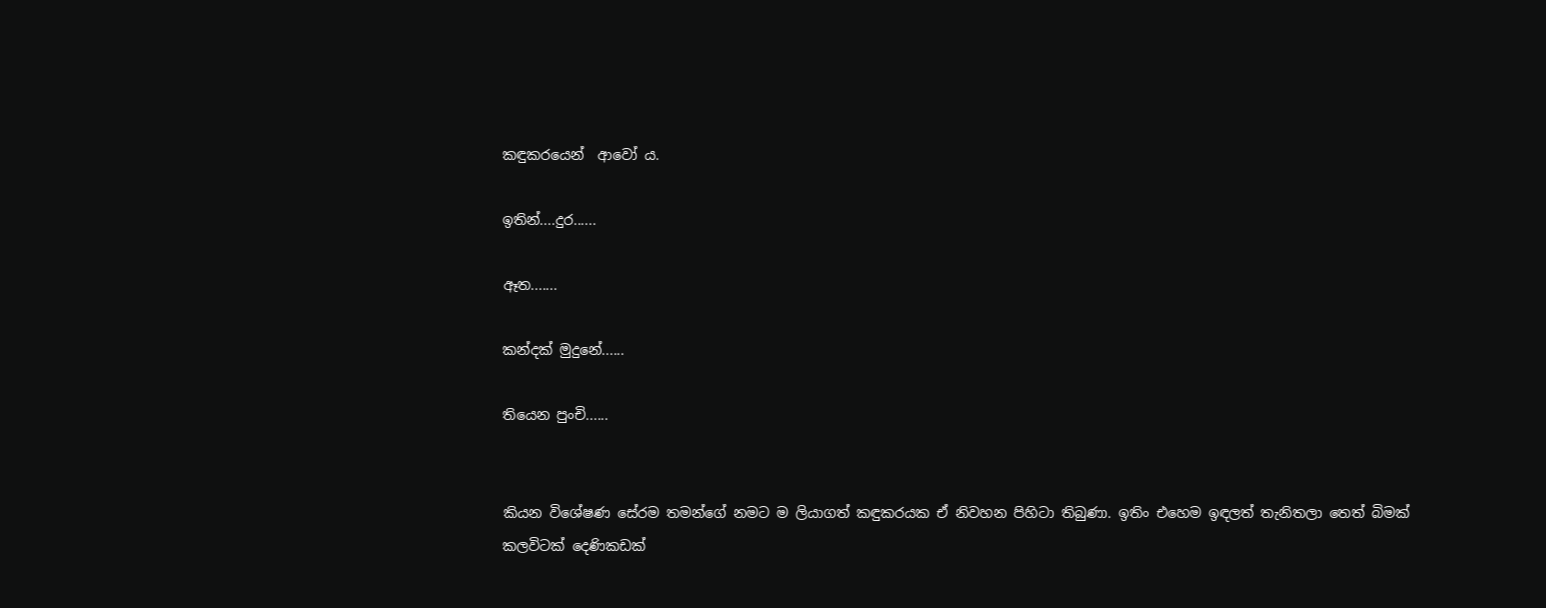කඳුකරයෙන්  ආවෝ ය.

ඉතින්....දුර......

ඈත.......

කන්දක් මුදුනේ......

තියෙන පුංචි......


කියන විශේෂණ සේරම තමන්ගේ නමට ම ලියාගත් කඳුකරයක ඒ නිවහන පිහිටා තිබුණා. ඉතිං එහෙම ඉඳලත් තැනිතලා තෙත් බිමක් කලවිටක් දෙණිකඩක්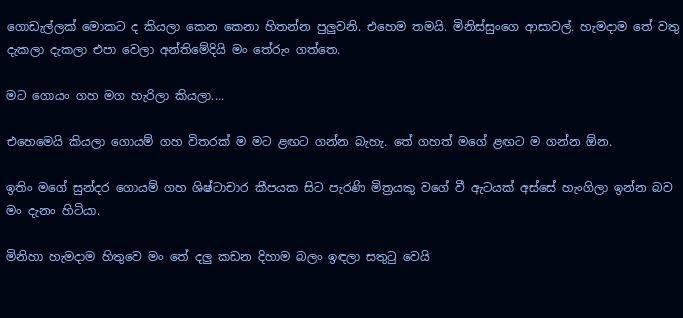ගොඩැල්ලක් මොකට ද කියලා කෙන කෙනා හිතන්න පුලුවනි. එහෙම තමයි. මිනිස්සුංගෙ ආසාවල්. හැමදාම තේ වතු දැකලා දැකලා එපා වෙලා අන්තිමේදියි මං තේරුං ගත්තෙ.

මට ගොයං ගහ මග හැරිලා කියලා....

එහෙමෙයි කියලා ගොයම් ගහ විතරක් ම මට ළඟට ගන්න බැහැ. තේ ගහත් මගේ ළඟට ම ගන්න ඕන.

ඉතිං මගේ සුන්දර ගොයම් ගහ ශිෂ්ටාචාර කීපයක සිට පැරණි මිත්‍රයකු වගේ වී ඇටයක් අස්සේ හැංගිලා ඉන්න බව මං දැනං හිටියා.

මිනිහා හැමදාම හිතුවෙ මං තේ දලු කඩන දිහාම බලං ඉඳලා සතුටු වෙයි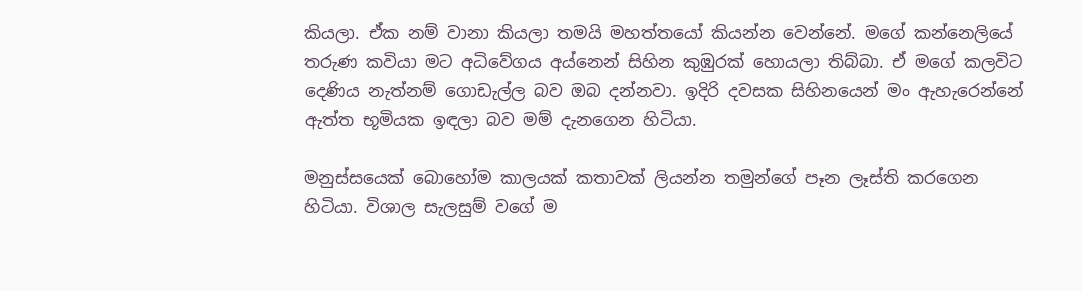කියලා. ඒක නම් වානා කියලා තමයි මහත්තයෝ කියන්න වෙන්නේ. මගේ කන්නෙලියේ තරුණ කවියා මට අධිවේගය අය්නෙන් සිහින කුඹුරක් හොයලා තිබ්බා. ඒ මගේ කලවිට දෙණිය නැත්නම් ගොඩැල්ල බව ඔබ දන්නවා. ඉදිරි දවසක සිහිනයෙන් මං ඇහැරෙන්නේ ඇත්ත භූමියක ඉඳලා බව මම් දැනගෙන හිටියා.

මනුස්සයෙක් බොහෝම කාලයක් කතාවක් ලියන්න තමුන්ගේ පෑන ලෑස්ති කරගෙන හිටියා. විශාල සැලසුම් වගේ ම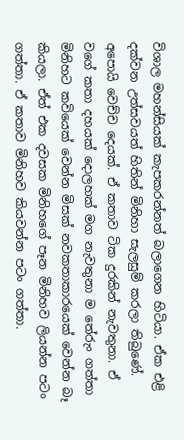විශාල මහන්සියක් කැපකරන්නත් බලාගෙන හිටියා. ඒක එළි දක්වන උත්සවයත් හිතින් මිනිහා සැලසුම් කරලා තිබුණේ. අපොයි වෙච්ච දෙයක්. ඒ කතාව ටික දුරකින් නැවතුනා. ඒ වගේ කතා දහයක් දොලහක් මග නැවතුනා ම තේරුං ගත්තා මිනිහට කවියෙක් වෙන්න මිසක් නවකතාකාරයෙක් වෙන්න බෑ කියලා. ඒත් එක දවසක මිනිහගේ පෑන මිනිහව ලියන්න පටං ගත්තා. ඒ කතාව මිනිහව කියවන්න පටං ගත්තා.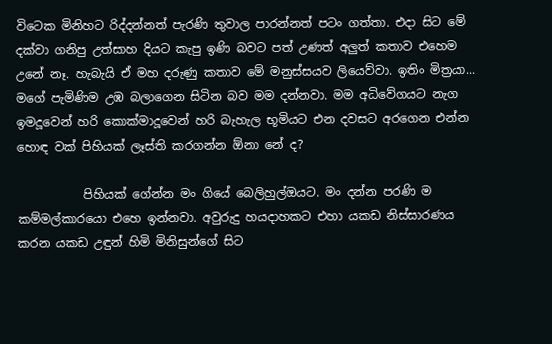විටෙක මිනිහට රිද්දන්නත් පැරණි තුවාල පාරන්නත් පටං ගත්තා. එදා සිට මේ දක්වා ගනිපු උත්සාහ දියට කැපු ඉණි බවට පත් උණත් අලුත් කතාව එහෙම උනේ නෑ. හැබැයි ඒ මහ දරුණු කතාව මේ මනුස්සයව ලියෙව්වා. ඉතිං මිත්‍රයා... මගේ පැමිණිම උඹ බලාගෙන සිටින බව මම දන්නවා. මම අධිවේගයට නැග ඉමදූවෙන් හරි කොක්මාදූවෙන් හරි බැහැල භූමියට එන දවසට අරගෙන එන්න හොඳ වක් පිහියක් ලෑස්ති කරගන්න ඕනා නේ ද?

           පිහියක් ගේන්න මං ගියේ බෙලිහුල්ඔයට. මං දන්න පරණි ම කම්මල්කාරයො එහෙ ඉන්නවා. අවුරුදු හයදාහකට එහා යකඩ නිස්සාරණය කරන යකඩ උඳුන් හිමි මිනිසුන්ගේ සිට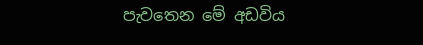පැවතෙන මේ අඩවිය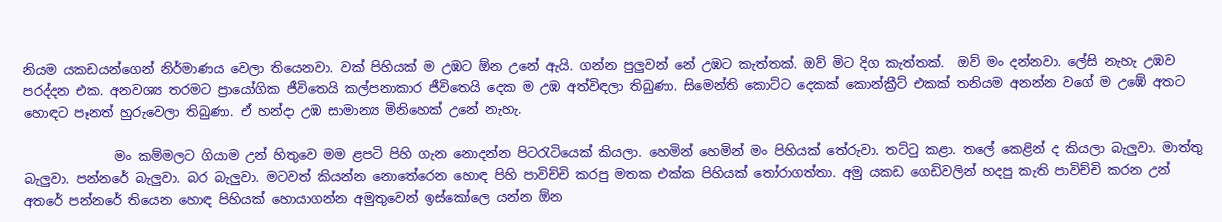නියම යකඩයන්ගෙන් නිර්මාණය වෙලා තියෙනවා. වක් පිහියක් ම උඹට ඕන උනේ ඇයි. ගන්න පුලුවන් නේ උඹට කැත්තක්. ඔව් මිට දිග කැත්තක්.  ඔව් මං දන්නවා. ලේසි නැහැ උඹව පරද්දන එක. අනවශ්‍ය තරමට ප්‍රායෝගික ජීවිතෙයි කල්පනාකාර ජීවිතෙයි දෙක ම උඹ අත්විඳලා තිබුණා. සිමෙන්ති කොට්ට දෙකක් කොන්ක්‍රීට් එකක් තනියම අනන්න වගේ ම උඹේ අතට හොඳට පෑනත් හුරුවෙලා තිබුණා. ඒ හන්දා උඹ සාමාන්‍ය මිනිහෙක් උනේ නැහැ.

              මං කම්මලට ගියාම උන් හිතුවෙ මම ළපටි පිහි ගැන නොදන්න පිටරැටියෙක් කියලා. හෙමින් හෙමින් මං පිහියක් තේරුවා. තට්ටු කළා. තලේ කෙළින් ද කියලා බැලුවා. මාත්තු බැලුවා. පන්නරේ බැලුවා. බර බැලුවා. මටවත් කියන්න නොතේරෙන හොඳ පිහි පාවිච්චි කරපු මතක එක්ක පිහියක් තෝරාගත්තා. අමු යකඩ ගෙඩිවලින් හදපු කැති පාවිච්චි කරන උන් අතරේ පන්නරේ තියෙන හොඳ පිහියක් හොයාගන්න අමුතුවෙන් ඉස්කෝලෙ යන්න ඕන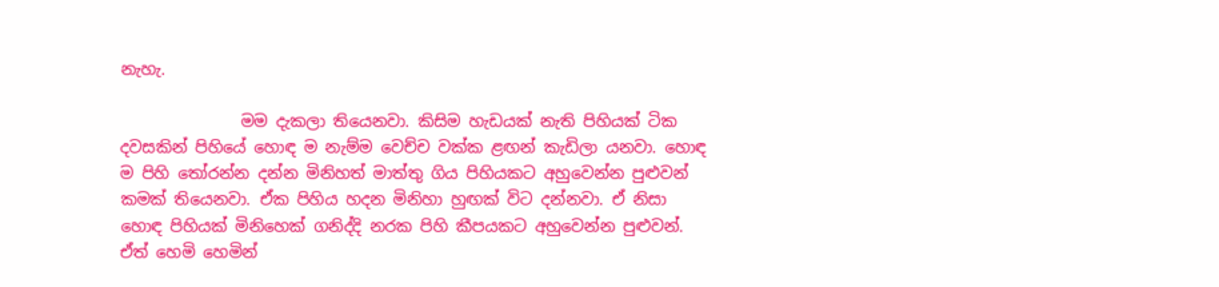නැහැ.

               මම දැකලා තියෙනවා. කිසිම හැඩයක් නැති පිහියක් ටික දවසකින් පිහියේ හොඳ ම නැම්ම වෙච්ච වක්ක ළඟන් කැඩිලා යනවා. හොඳ ම පිහි තෝරන්න දන්න මිනිහත් මාත්තු ගිය පිහියකට අහුවෙන්න පුළුවන් කමක් තියෙනවා. ඒක පිහිය හදන මිනිහා හුඟක් විට දන්නවා. ඒ නිසා හොඳ පිහියක් මිනිහෙක් ගනිද්දි නරක පිහි කීපයකට අහුවෙන්න පුළුවන්.  ඒත් හෙමි හෙමින්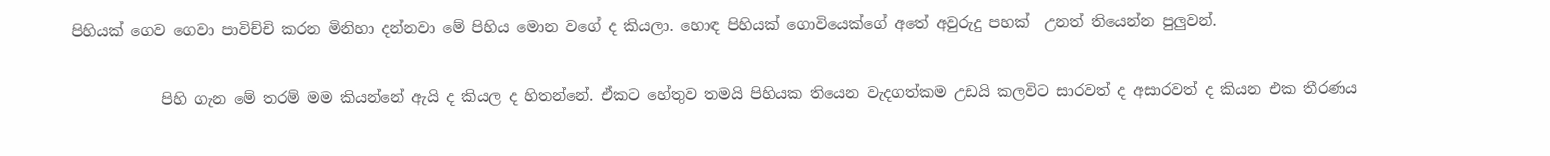පිහියක් ගෙව ගෙවා පාවිච්චි කරන මිනිහා දන්නවා මේ පිහිය මොන වගේ ද කියලා. හොඳ පිහියක් ගොවියෙක්ගේ අතේ අවුරුදු පහක්  උනත් තියෙන්න පුලුවන්.

            පිහි ගැන මේ තරම් මම කියන්නේ ඇයි ද කියල ද හිතන්නේ. ඒකට හේතුව තමයි පිහියක තියෙන වැදගත්කම උඩයි කලවිට සාරවත් ද අසාරවත් ද කියන එක තීරණය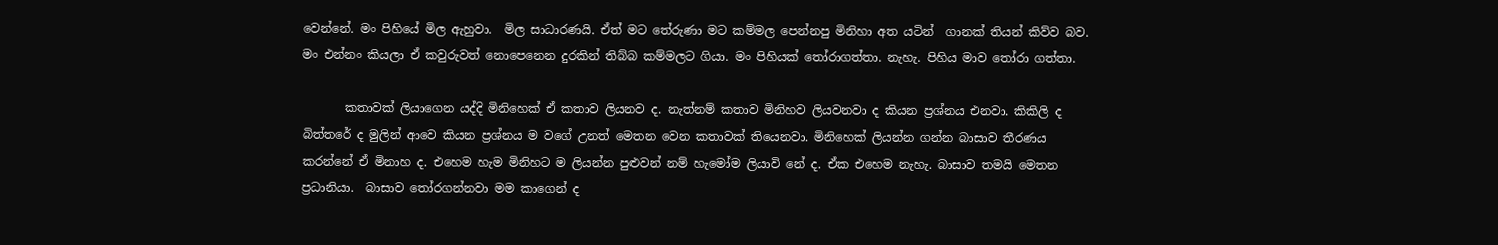වෙන්නේ. මං පිහියේ මිල ඇහුවා.  මිල සාධාරණයි. ඒත් මට තේරුණා මට කම්මල පෙන්නපු මිනිහා අත යටින්  ගානක් තියන් කිව්ව බව. මං එන්නං කියලා ඒ කවුරුවත් නොපෙනෙන දුරකින් තිබ්බ කම්මලට ගියා. මං පිහියක් තෝරාගත්තා. නැහැ. පිහිය මාව තෝරා ගත්තා.

       කතාවක් ලියාගෙන යද්දි මිනිහෙක් ඒ කතාව ලියනව ද. නැත්නම් කතාව මිනිහව ලියවනවා ද කියන ප්‍රශ්නය එනවා. කිකිලි ද බිත්තරේ ද මුලින් ආවෙ කියන ප්‍රශ්නය ම වගේ උනත් මෙතන වෙන කතාවක් තියෙනවා. මිනිහෙක් ලියන්න ගන්න බාසාව තීරණය කරන්නේ ඒ මිනාහ ද. එහෙම හැම මිනිහට ම ලියන්න පුළුවන් නම් හැමෝම ලියාවි නේ ද. ඒක එහෙම නැහැ. බාසාව තමයි මෙතන ප්‍රධානියා.  බාසාව තෝරගන්නවා මම කාගෙන් ද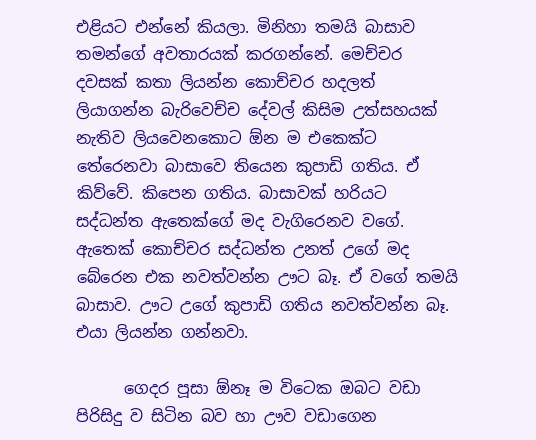එළියට එන්නේ කියලා. මිනිහා තමයි බාසාව තමන්ගේ අවතාරයක් කරගන්නේ. මෙච්චර දවසක් කතා ලියන්න කොච්චර හදලත් ලියාගන්න බැරිවෙච්ච දේවල් කිසිම උත්සහයක් නැතිව ලියවෙනකොට ඕන ම එකෙක්ට තේරෙනවා බාසාවෙ තියෙන කුපාඩි ගතිය. ඒ කිව්වේ. කිපෙන ගතිය. බාසාවක් හරියට සද්ධන්ත ඇතෙක්ගේ මද වැගිරෙනව වගේ. ඇතෙක් කොච්චර සද්ධන්ත උනත් උගේ මද බේරෙන එක නවත්වන්න ඌට බෑ. ඒ වගේ තමයි බාසාව. ඌට උගේ කුපාඩි ගතිය නවත්වන්න බෑ. එයා ලියන්න ගන්නවා.

      ගෙදර පූසා ඕනෑ ම විටෙක ඔබට වඩා පිරිසිදු ව සිටින බව හා ඌව වඩාගෙන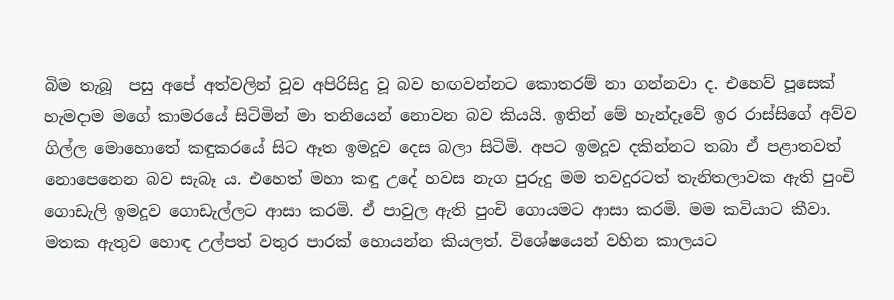බිම තැබූ  පසු අපේ අත්වලින් වූව අපිරිසිදු වූ බව හඟවන්නට කොතරම් නා ගන්නවා ද. එහෙව් පූසෙක් හැමදාම මගේ කාමරයේ සිටිමින් මා තනියෙන් නොවන බව කියයි. ඉතින් මේ හැන්දෑවේ ඉර රාස්සිගේ අව්ව ගිල්ල මොහොතේ කඳුකරයේ සිට ඈත ඉමදූව දෙස බලා සිටිමි. අපට ඉමදූව දකින්නට තබා ඒ පළාතවත් නොපෙනෙන බව සැබෑ ය. එහෙත් මහා කඳු උදේ හවස නැග පුරුදු මම තවදුරටත් තැනිතලාවක ඇති පුංචි ගොඩැලි ඉමදූව ගොඩැල්ලට ආසා කරමි. ඒ පාවුල ඇති පුංචි ගොයමට ආසා කරමි. මම කවියාට කීවා. මතක ඇතුව හොඳ උල්පත් වතුර පාරක් හොයන්න කියලත්. විශේෂයෙන් වහින කාලයට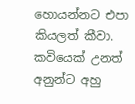හොයන්නට එපා කියලත් කීවා. කවියෙක් උනත් අනුන්ට අහු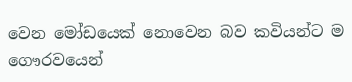වෙන මෝඩයෙක් නොවෙන බව කවියන්ට ම ගෞරවයෙන්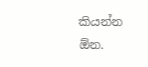කියන්න ඕන.